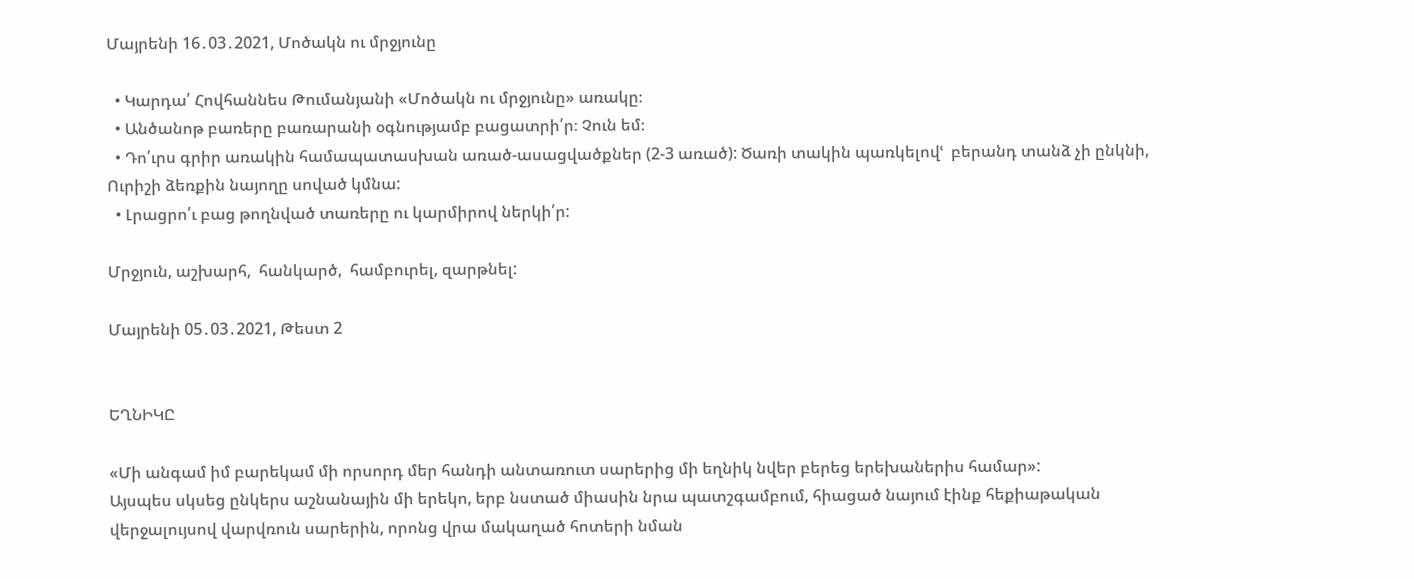Մայրենի 16․03․2021, Մոծակն ու մրջյունը

  • Կարդա՛ Հովհաննես Թումանյանի «Մոծակն ու մրջյունը» առակը։
  • Անծանոթ բառերը բառարանի օգնությամբ բացատրի՛ր։ Չուն եմ։
  • Դո՛ւրս գրիր առակին համապատասխան առած-ասացվածքներ (2-3 առած): Ծառի տակին պառկելովՙ  բերանդ տանձ չի ընկնի, Ուրիշի ձեռքին նայողը սոված կմնա:
  • Լրացրո՛ւ բաց թողնված տառերը ու կարմիրով ներկի՛ր:

Մրջյուն, աշխարհ,  հանկարծ,  համբուրել, զարթնել:

Մայրենի 05․03․2021, Թեստ 2


ԵՂՆԻԿԸ

«Մի անգամ իմ բարեկամ մի որսորդ մեր հանդի անտառուտ սարերից մի եղնիկ նվեր բերեց երեխաներիս համար»:
Այսպես սկսեց ընկերս աշնանային մի երեկո, երբ նստած միասին նրա պատշգամբում, հիացած նայում էինք հեքիաթական վերջալույսով վարվռուն սարերին, որոնց վրա մակաղած հոտերի նման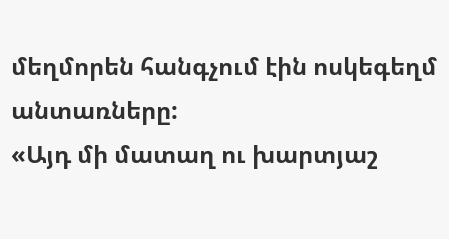մեղմորեն հանգչում էին ոսկեգեղմ անտառները:
«Այդ մի մատաղ ու խարտյաշ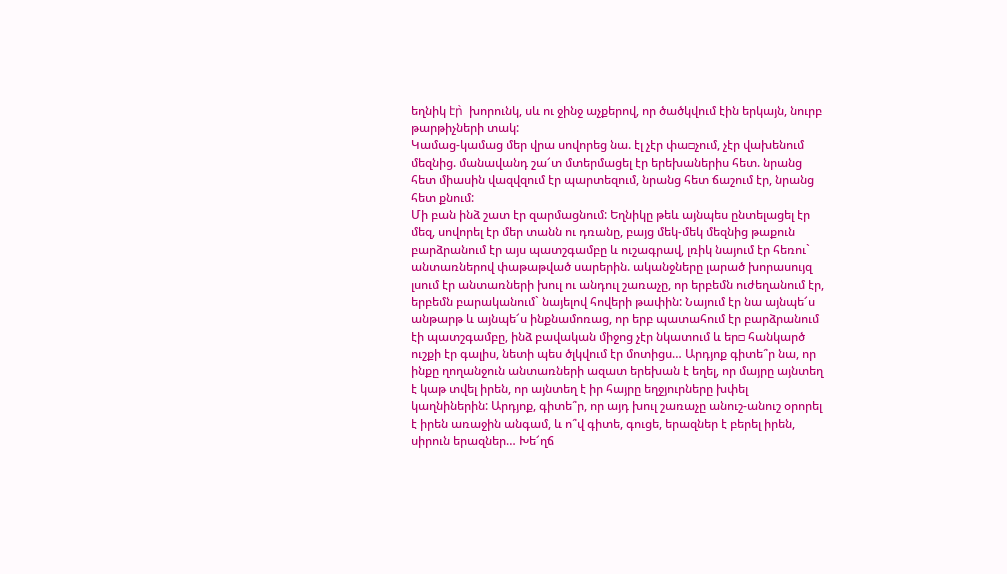եղնիկ էր̀  խորունկ, սև ու ջինջ աչքերով, որ ծածկվում էին երկայն, նուրբ թարթիչների տակ:
Կամաց-կամաց մեր վրա սովորեց նա. էլ չէր փա□չում, չէր վախենում մեզնից. մանավանդ շա՜տ մտերմացել էր երեխաներիս հետ. նրանց հետ միասին վազվզում էր պարտեզում, նրանց հետ ճաշում էր, նրանց հետ քնում:
Մի բան ինձ շատ էր զարմացնում: Եղնիկը թեև այնպես ընտելացել էր մեզ, սովորել էր մեր տանն ու դռանը, բայց մեկ-մեկ մեզնից թաքուն բարձրանում էր այս պատշգամբը և ուշագրավ, լռիկ նայում էր հեռու` անտառներով փաթաթված սարերին. ականջները լարած խորասույզ լսում էր անտառների խուլ ու անդուլ շառաչը, որ երբեմն ուժեղանում էր, երբեմն բարականում` նայելով հովերի թափին: Նայում էր նա այնպե՜ս անթարթ և այնպե՜ս ինքնամոռաց, որ երբ պատահում էր բարձրանում էի պատշգամբը, ինձ բավական միջոց չէր նկատում և եր□ հանկարծ ուշքի էր գալիս, նետի պես ծլկվում էր մոտիցս… Արդյոք գիտե՞ր նա, որ ինքը ղողանջուն անտառների ազատ երեխան է եղել, որ մայրը այնտեղ է կաթ տվել իրեն, որ այնտեղ է իր հայրը եղջյուրները խփել կաղնիներին: Արդյոք, գիտե՞ր, որ այդ խուլ շառաչը անուշ-անուշ օրորել է իրեն առաջին անգամ, և ո՞վ գիտե, գուցե, երազներ է բերել իրեն, սիրուն երազներ… Խե՜ղճ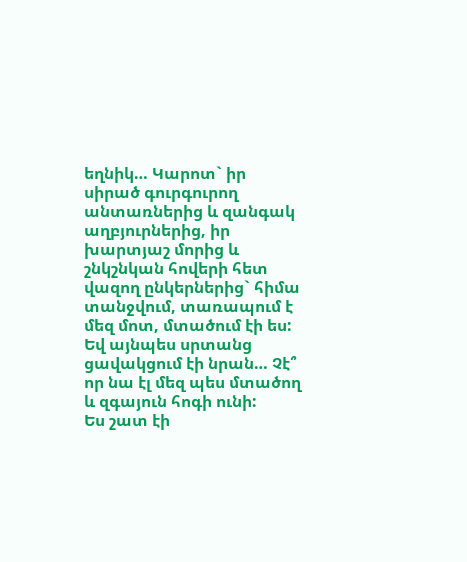եղնիկ… Կարոտ` իր սիրած գուրգուրող անտառներից և զանգակ աղբյուրներից, իր խարտյաշ մորից և շնկշնկան հովերի հետ վազող ընկերներից` հիմա տանջվում, տառապում է մեզ մոտ, մտածում էի ես: Եվ այնպես սրտանց ցավակցում էի նրան… Չէ՞ որ նա էլ մեզ պես մտածող և զգայուն հոգի ունի:
Ես շատ էի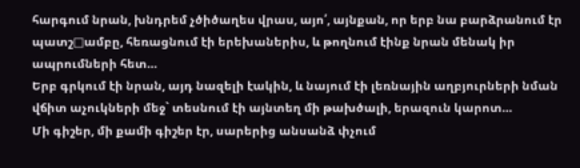հարգում նրան, խնդրեմ չծիծաղես վրաս, այո՛, այնքան, որ երբ նա բարձրանում էր պատշ□ամբը, հեռացնում էի երեխաներիս, և թողնում էինք նրան մենակ իր ապրումների հետ…
Երբ գրկում էի նրան, այդ նազելի էակին, և նայում էի լեռնային աղբյուրների նման վճիտ աչուկների մեջ` տեսնում էի այնտեղ մի թախծալի, երազուն կարոտ…
Մի գիշեր, մի քամի գիշեր էր, սարերից անսանձ փչում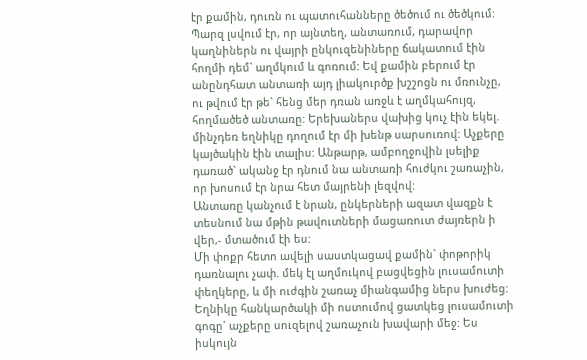էր քամին, դուռն ու պատուհանները ծեծում ու ծեծկում: Պարզ լսվում էր, որ այնտեղ, անտառում, դարավոր կաղնիներն ու վայրի ընկուզենիները ճակատում էին հողմի դեմ` աղմկում և գոռում: Եվ քամին բերում էր անընդհատ անտառի այդ լիակուրծք խշշոցն ու մռունչը, ու թվում էր թե` հենց մեր դռան առջև է աղմկահույզ, հողմածեծ անտառը: Երեխաներս վախից կուչ էին եկել. մինչդեռ եղնիկը դողում էր մի խենթ սարսուռով: Աչքերը կայծակին էին տալիս: Անթարթ, ամբողջովին լսելիք դառած` ականջ էր դնում նա անտառի հուժկու շառաչին, որ խոսում էր նրա հետ մայրենի լեզվով:
Անտառը կանչում է նրան, ընկերների ազատ վազքն է տեսնում նա մթին թավուտների մացառուտ ժայռերն ի վեր,- մտածում էի ես:
Մի փոքր հետո ավելի սաստկացավ քամին` փոթորիկ դառնալու չափ. մեկ էլ աղմուկով բացվեցին լուսամուտի փեղկերը, և մի ուժգին շառաչ միանգամից ներս խուժեց: Եղնիկը հանկարծակի մի ոստումով ցատկեց լուսամուտի գոգը` աչքերը սուզելով շառաչուն խավարի մեջ: Ես իսկույն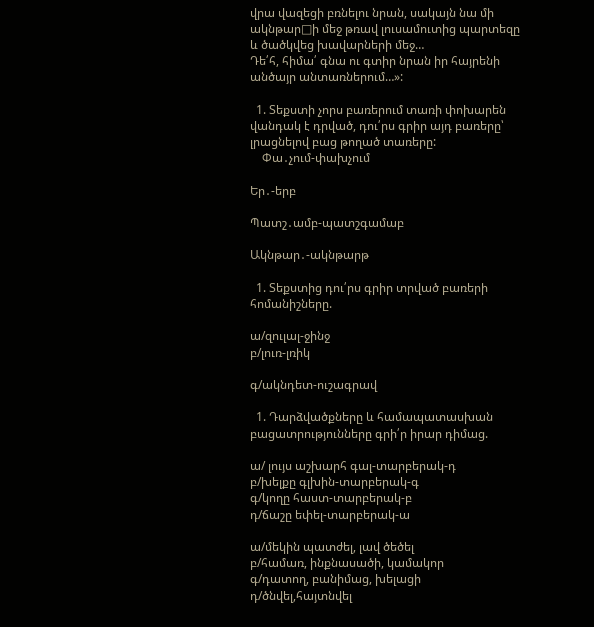վրա վազեցի բռնելու նրան, սակայն նա մի ակնթար□ի մեջ թռավ լուսամուտից պարտեզը և ծածկվեց խավարների մեջ…
Դե՛հ, հիմա՛ գնա ու գտիր նրան իր հայրենի անծայր անտառներում…»:

  1. Տեքստի չորս բառերում տառի փոխարեն վանդակ է դրված, դու՛րս գրիր այդ բառերը՝ լրացնելով բաց թողած տառերը:
    Փա․չում-փախչում

Եր․-երբ

Պատշ․ամբ-պատշգամաբ

Ակնթար․-ակնթարթ

  1. Տեքստից դու՛րս գրիր տրված բառերի հոմանիշները.

ա/զուլալ-ջինջ
բ/լուռ-լռիկ

գ/ակնդետ-ուշագրավ

  1. Դարձվածքները և համապատասխան բացատրությունները գրի՛ր իրար դիմաց.

ա/ լույս աշխարհ գալ-տարբերակ-դ
բ/խելքը գլխին-տարբերակ-գ
գ/կողը հաստ-տարբերակ-բ
դ/ճաշը եփել-տարբերակ-ա

ա/մեկին պատժել, լավ ծեծել
բ/համառ, ինքնասածի, կամակոր
գ/դատող, բանիմաց, խելացի
դ/ծնվել,հայտնվել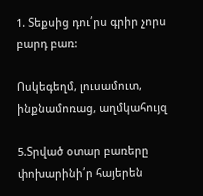1. Տեքսից դու՛րս գրիր չորս բարդ բառ:

Ոսկեգեղմ, լուսամուտ, ինքնամոռաց, աղմկահույզ

5.Տրված օտար բառերը փոխարինի՛ր հայերեն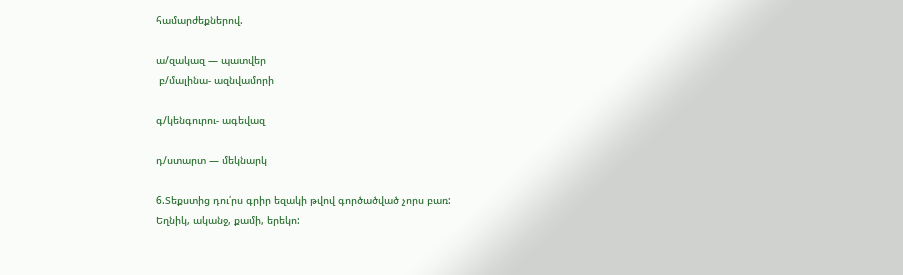համարժեքներով.

ա/զակազ — պատվեր
 բ/մալինա- ազնվամորի

գ/կենգուրու- ագեվազ

դ/ստարտ — մեկնարկ

6.Տեքստից դու՛րս գրիր եզակի թվով գործածված չորս բառ:
Եղնիկ, ականջ, քամի, երեկո: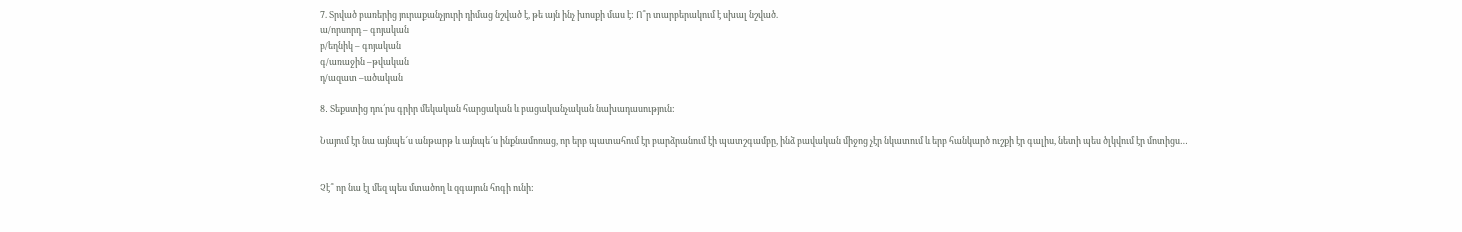7. Տրված բառերից յուրաքանչյուրի դիմաց նշված է, թե այն ինչ խոսքի մաս է: Ո՞ր տարբերակում է սխալ նշված.
ա/որսորդ – գոյական
բ/եղնիկ – գոյական
գ/առաջին –թվական
դ/ազատ –ածական

8․ Տեքստից դու՛րս գրիր մեկական հարցական և բացականչական նախադասություն:

Նայում էր նա այնպե՜ս անթարթ և այնպե՜ս ինքնամոռաց, որ երբ պատահում էր բարձրանում էի պատշգամբը, ինձ բավական միջոց չէր նկատում և երբ հանկարծ ուշքի էր գալիս, նետի պես ծլկվում էր մոտիցս…


Չէ՞ որ նա էլ մեզ պես մտածող և զգայուն հոգի ունի: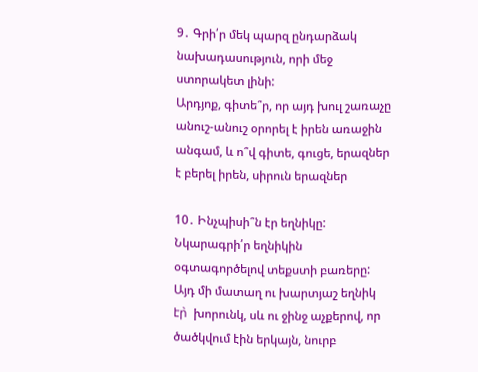9․ Գրի՛ր մեկ պարզ ընդարձակ նախադասություն, որի մեջ ստորակետ լինի:
Արդյոք, գիտե՞ր, որ այդ խուլ շառաչը անուշ-անուշ օրորել է իրեն առաջին անգամ, և ո՞վ գիտե, գուցե, երազներ է բերել իրեն, սիրուն երազներ

10․ Ինչպիսի՞ն էր եղնիկը: Նկարագրի՛ր եղնիկին օգտագործելով տեքստի բառերը:
Այդ մի մատաղ ու խարտյաշ եղնիկ էր̀  խորունկ, սև ու ջինջ աչքերով, որ ծածկվում էին երկայն, նուրբ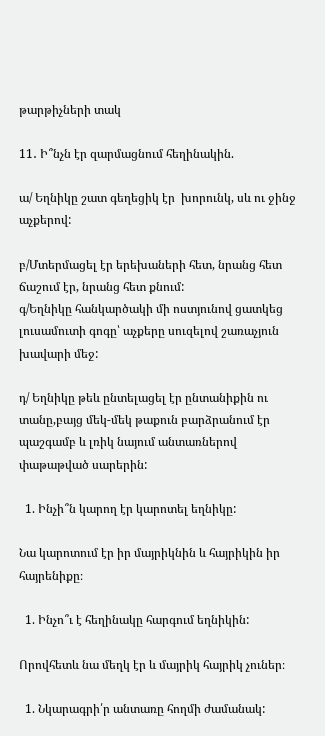թարթիչների տակ

11․ Ի՞նչն էր զարմացնում հեղինակին.

ա/ Եղնիկը շատ գեղեցիկ էր  խորունկ, սև ու ջինջ աչքերով:

բ/Մտերմացել էր երեխաների հետ, նրանց հետ ճաշում էր, նրանց հետ քնում:
գ/Եղնիկը հանկարծակի մի ոստյունով ցատկեց լուսամուտի գոգը՝ աչքերը սուզելով շառաչյուն խավարի մեջ:

դ/ Եղնիկը թեև ընտելացել էր ընտանիքին ու տանը,բայց մեկ-մեկ թաքուն բարձրանում էր պաշգամբ և լռիկ նայում անտառներով փաթաթված սարերին:

  1. Ինչի՞ն կարող էր կարոտել եղնիկը:

Նա կարոտում էր իր մայրիկնին և հայրիկին իր հայրենիքը։

  1. Ինչո՞ւ է հեղինակը հարգում եղնիկին:

Որովհետև նա մեղկ էր և մայրիկ հայրիկ չուներ։

  1. Նկարագրի՛ր անտառը հողմի ժամանակ: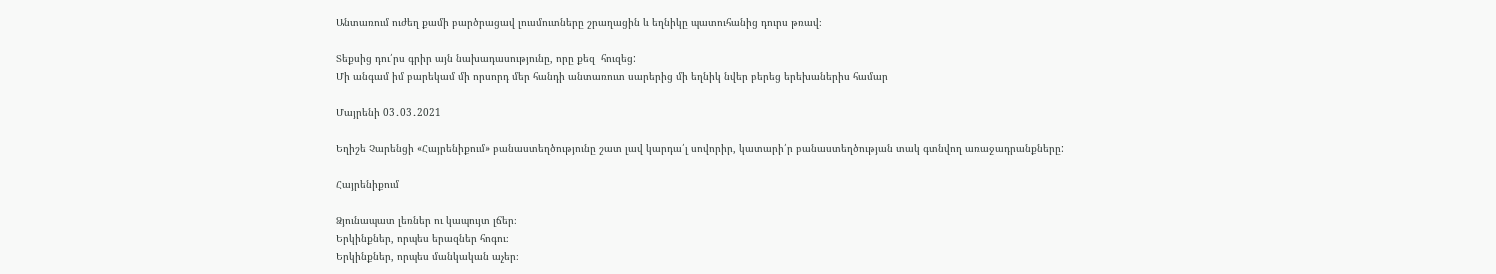Անտառում ուժեղ քամի բարծրացավ լուսմուտները շրաղացին և եղնիկը պատուհանից դուրս թռավ։

Տեքսից դու՛րս գրիր այն նախադասությունը, որը քեզ  հուզեց:
Մի անգամ իմ բարեկամ մի որսորդ մեր հանդի անտառուտ սարերից մի եղնիկ նվեր բերեց երեխաներիս համար

Մայրենի 03․03․2021

Եղիշե Չարենցի «Հայրենիքում» բանաստեղծությունը շատ լավ կարդա՛լ սովորիր, կատարի՛ր բանաստեղծության տակ գտնվող առաջադրանքները:

Հայրենիքում

Ձյունապատ լեռներ ու կապույտ լճեր։
Երկինքներ, որպես երազներ հոգու։
Երկինքներ, որպես մանկական աչեր։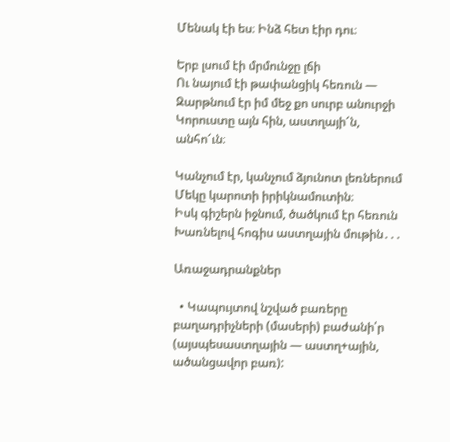Մենակ էի ես։ Ինձ հետ էիր դու։

Երբ լսում էի մրմունջը լճի
Ու նայում էի թափանցիկ հեռուն —
Զարթնում էր իմ մեջ քո սուրբ անուրջի
Կորուստը այն հին, աստղայի՜ն, անհո՜ւն։

Կանչում էր, կանչում ձյունոտ լեռներում
Մեկը կարոտի իրիկնամուտին։
Իսկ գիշերն իջնում, ծածկում էր հեռուն
Խառնելով հոգիս աստղային մութին․․․

Առաջադրանքներ

  • Կապույտով նշված բառերը բաղադրիչների (մասերի) բաժանի՛ր   (այսպեսաստղային — աստղ+ային, ածանցավոր բառ):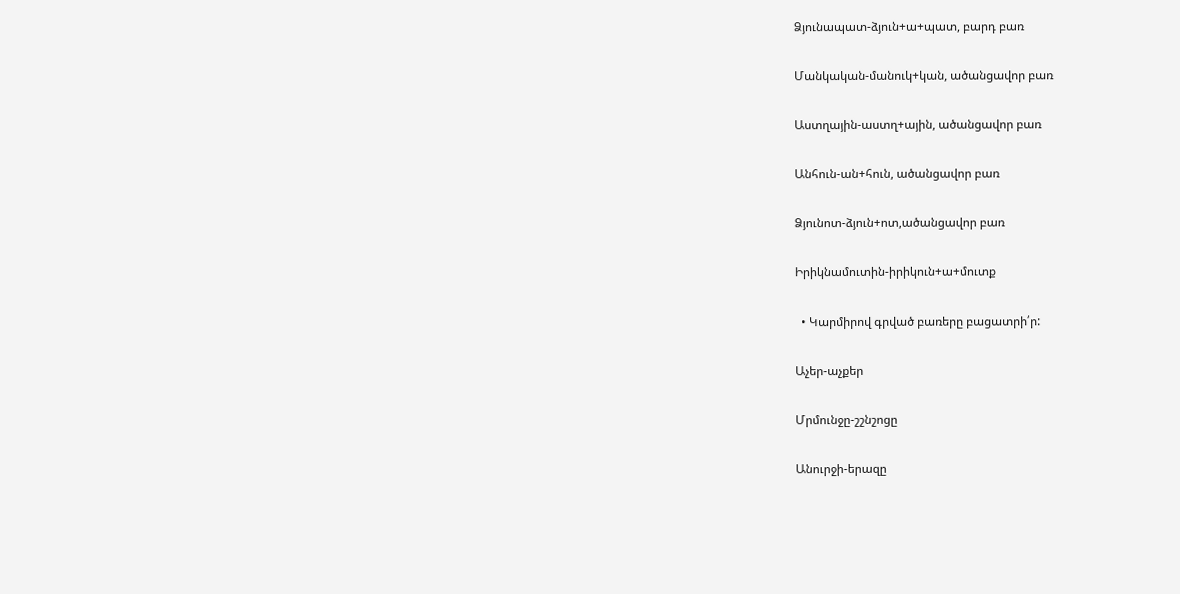Ձյունապատ-ձյուն+ա+պատ, բարդ բառ

Մանկական-մանուկ+կան, ածանցավոր բառ

Աստղային-աստղ+ային, ածանցավոր բառ

Անհուն-ան+հուն, ածանցավոր բառ

Ձյունոտ-ձյուն+ոտ,ածանցավոր բառ

Իրիկնամուտին-իրիկուն+ա+մուտք

  • Կարմիրով գրված բառերը բացատրի՛ր:

Աչեր-աչքեր

Մրմունջը-շշնշոցը

Անուրջի-երազը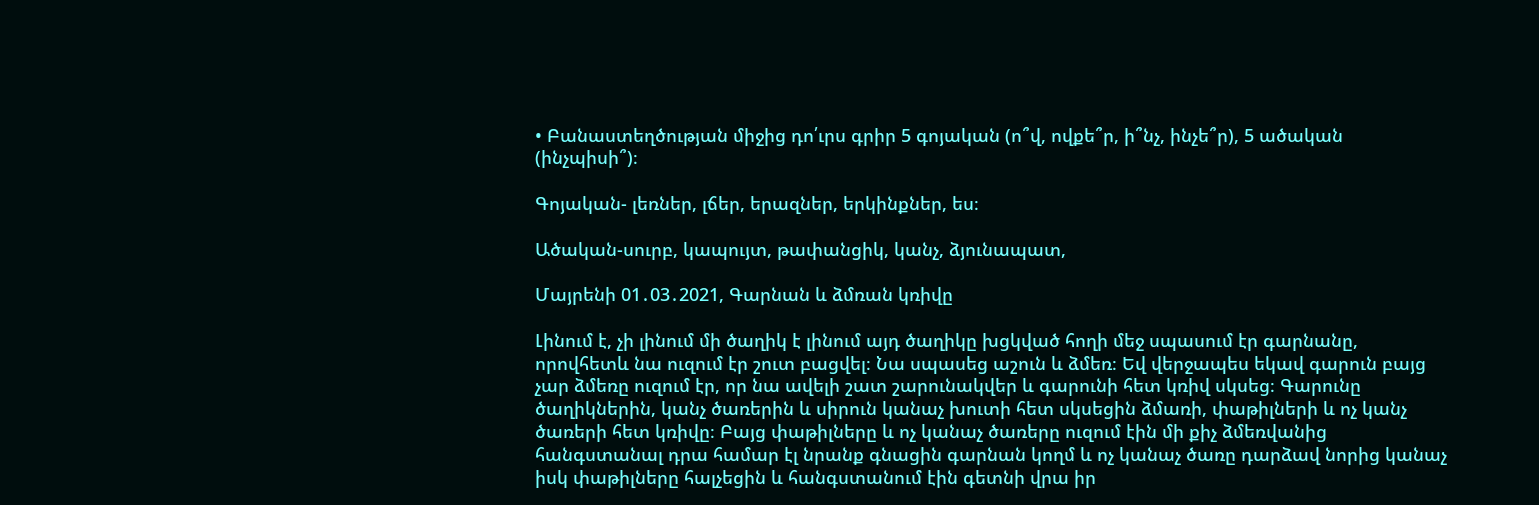• Բանաստեղծության միջից դո՛ւրս գրիր 5 գոյական (ո՞վ, ովքե՞ր, ի՞նչ, ինչե՞ր), 5 ածական (ինչպիսի՞)։

Գոյական- լեռներ, լճեր, երազներ, երկինքներ, ես։

Ածական-սուրբ, կապույտ, թափանցիկ, կանչ, ձյունապատ,

Մայրենի 01․03․2021, Գարնան և ձմռան կռիվը

Լինում է, չի լինում մի ծաղիկ է լինում այդ ծաղիկը խցկված հողի մեջ սպասում էր գարնանը, որովհետև նա ուզում էր շուտ բացվել։ Նա սպասեց աշուն և ձմեռ։ Եվ վերջապես եկավ գարուն բայց չար ձմեռը ուզում էր, որ նա ավելի շատ շարունակվեր և գարունի հետ կռիվ սկսեց։ Գարունը ծաղիկներին, կանչ ծառերին և սիրուն կանաչ խուտի հետ սկսեցին ձմառի, փաթիլների և ոչ կանչ ծառերի հետ կռիվը։ Բայց փաթիլները և ոչ կանաչ ծառերը ուզում էին մի քիչ ձմեռվանից հանգստանալ դրա համար էլ նրանք գնացին գարնան կողմ և ոչ կանաչ ծառը դարձավ նորից կանաչ իսկ փաթիլները հալչեցին և հանգստանում էին գետնի վրա իր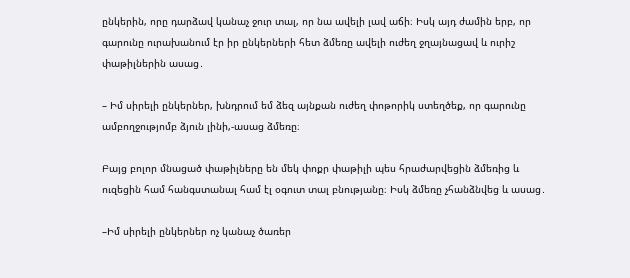ընկերին, որը դարձավ կանաչ ջուր տալ, որ նա ավելի լավ աճի։ Իսկ այդ ժամին երբ, որ գարունը ուրախանում էր իր ընկերների հետ ձմեռը ավելի ուժեղ ջղայնացավ և ուրիշ փաթիլներին ասաց․

– Իմ սիրելի ընկերներ, խնդրում եմ ձեզ այնքան ուժեղ փոթորիկ ստեղծեք, որ գարունը ամբողջությոմբ ձյուն լինի,-ասաց ձմեռը։

Բայց բոլոր մնացած փաթիլները են մեկ փոքր փաթիլի պես հրաժարվեցին ձմեռից և ուզեցին համ հանգստանալ համ էլ օգուտ տալ բնությանը։ Իսկ ձմեռը չհանձնվեց և ասաց․

–Իմ սիրելի ընկերներ ոչ կանաչ ծառեր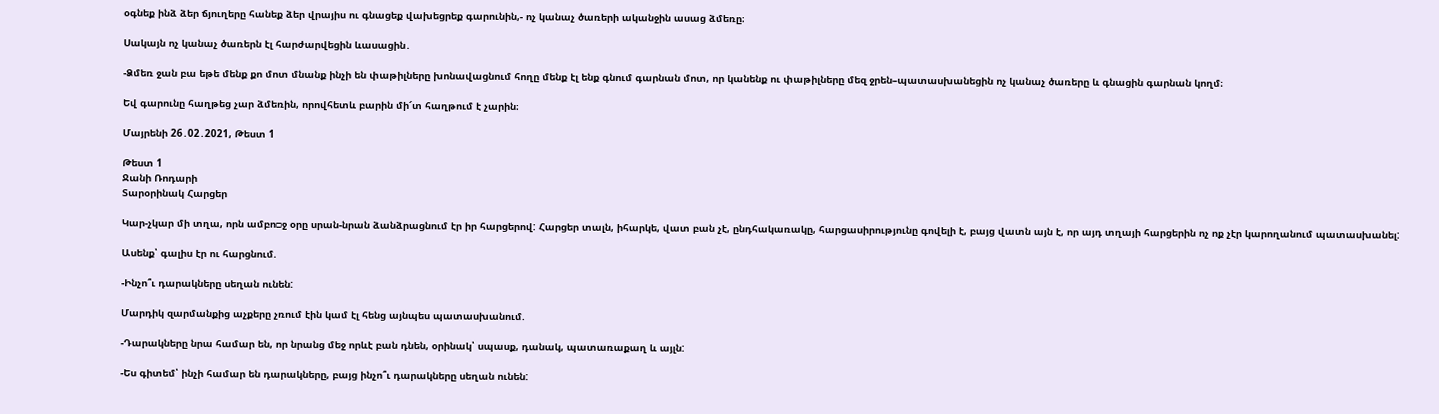օգնեք ինձ ձեր ճյուղերը հանեք ձեր վրայիս ու գնացեք վախեցրեք գարունին,- ոչ կանաչ ծառերի ականջին ասաց ձմեռը։

Սակայն ոչ կանաչ ծառերն էլ հարժարվեցին ևասացին․

-Ձմեռ ջան բա եթե մենք քո մոտ մնանք ինչի են փաթիլները խոնավացնում հողը մենք էլ ենք գնում գարնան մոտ, որ կանենք ու փաթիլները մեզ ջրեն–պատասխանեցին ոչ կանաչ ծառերը և գնացին գարնան կողմ։

Եվ գարունը հաղթեց չար ձմեռին, որովհետև բարին մի՜տ հաղթում է չարին։

Մայրենի 26․02․2021, Թեստ 1

Թեստ 1
Ջանի Ռոդարի
Տարօրինակ Հարցեր

Կար-չկար մի տղա, որն ամբո□ջ օրը սրան-նրան ձանձրացնում էր իր հարցերով: Հարցեր տալն, իհարկե, վատ բան չէ, ընդհակառակը, հարցասիրությունը գովելի է, բայց վատն այն է, որ այդ տղայի հարցերին ոչ ոք չէր կարողանում պատասխանել:

Ասենք՝ գալիս էր ու հարցնում.

-Ինչո՞ւ դարակները սեղան ունեն:

Մարդիկ զարմանքից աչքերը չռում էին կամ էլ հենց այնպես պատասխանում.

-Դարակները նրա համար են, որ նրանց մեջ որևէ բան դնեն, օրինակ՝ սպասք, դանակ, պատառաքաղ և այլն:

-Ես գիտեմ՝ ինչի համար են դարակները, բայց ինչո՞ւ դարակները սեղան ունեն: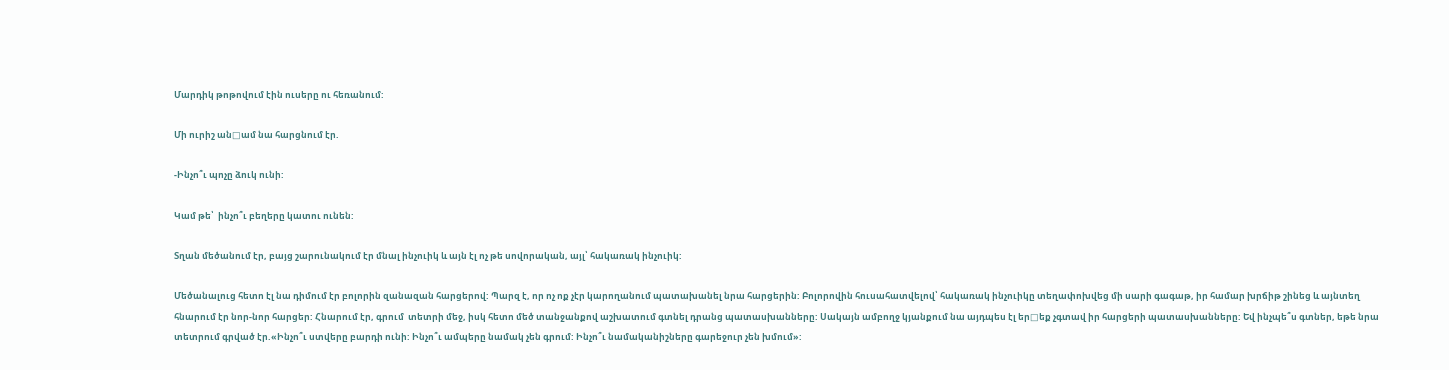Մարդիկ թոթովում էին ուսերը ու հեռանում:

Մի ուրիշ ան□ամ նա հարցնում էր.

-Ինչո՞ւ պոչը ձուկ ունի:

Կամ թե՝  ինչո՞ւ բեղերը կատու ունեն:

Տղան մեծանում էր, բայց շարունակում էր մնալ ինչուիկ և այն էլ ոչ թե սովորական, այլ՝ հակառակ ինչուիկ:

Մեծանալուց հետո էլ նա դիմում էր բոլորին զանազան հարցերով: Պարզ է, որ ոչ ոք չէր կարողանում պատախանել նրա հարցերին: Բոլորովին հուսահատվելով՝ հակառակ ինչուիկը տեղափոխվեց մի սարի գագաթ, իր համար խրճիթ շինեց և այնտեղ հնարում էր նոր-նոր հարցեր: Հնարում էր, գրում  տետրի մեջ, իսկ հետո մեծ տանջանքով աշխատում գտնել դրանց պատասխանները: Սակայն ամբողջ կյանքում նա այդպես էլ եր□եք չգտավ իր հարցերի պատասխանները: Եվ ինչպե՞ս գտներ, եթե նրա տետրում գրված էր.«Ինչո՞ւ ստվերը բարդի ունի: Ինչո՞ւ ամպերը նամակ չեն գրում: Ինչո՞ւ նամականիշները գարեջուր չեն խմում»: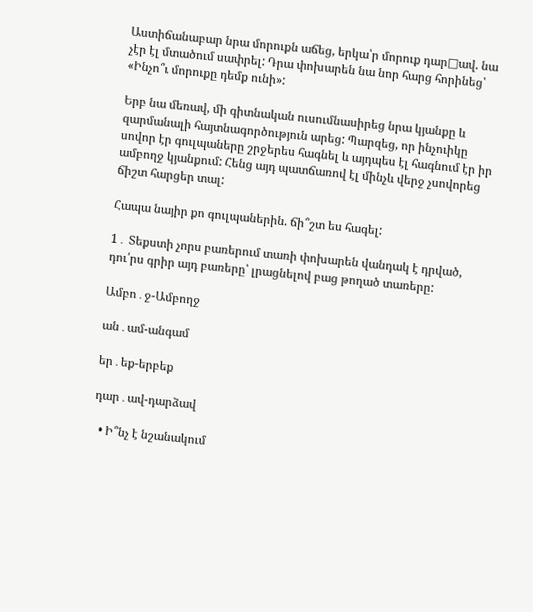Աստիճանաբար նրա մորուքն աճեց, երկա՝ր մորուք դար□ավ. նա չէր էլ մտածում սափրել: Դրա փոխարեն նա նոր հարց հորինեց՝ «Ինչո՞ւ մորուքը դեմք ունի»:

Երբ նա մեռավ, մի գիտնական ուսումնասիրեց նրա կյանքը և զարմանալի հայտնագործություն արեց: Պարզեց, որ ինչուիկը սովոր էր գուլպաները շրջերես հագնել և այդպես էլ հագնում էր իր ամբողջ կյանքում: Հենց այդ պատճառով էլ մինչև վերջ չսովորեց ճիշտ հարցեր տալ:

Հապա նայիր քո գուլպաներին. ճի՞շտ ես հագել:

1․ Տեքստի չորս բառերում տառի փոխարեն վանդակ է դրված, դու՛րս գրիր այդ բառերը՝ լրացնելով բաց թողած տառերը:

Ամբո․ջ-Ամբողջ

ան․ամ-անգամ

եր․եք-երբեք

դար․ավ-դարձավ

  • Ի՞նչ է նշանակում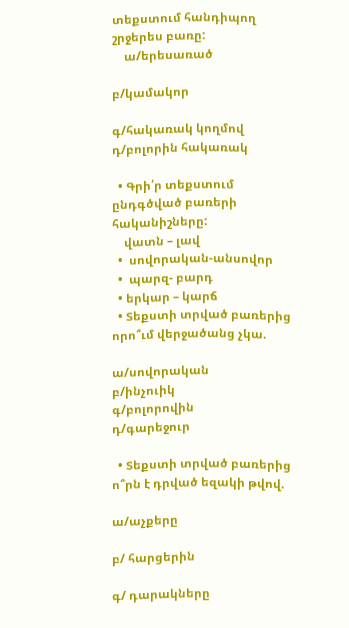տեքստում հանդիպող շրջերես բառը:
    ա/երեսառած

բ/կամակոր

գ/հակառակ կողմով
դ/բոլորին հակառակ

  • Գրի՛ր տեքստում ընդգծված բառերի հականիշները:
    վատն – լավ
  •  սովորական-անսովոր
  •  պարզ- բարդ
  • երկար – կարճ
  • Տեքստի տրված բառերից  որո՞ւմ վերջածանց չկա.

ա/սովորական
բ/ինչուիկ
գ/բոլորովին
դ/գարեջուր

  • Տեքստի տրված բառերից ո՞րն է դրված եզակի թվով.

ա/աչքերը

բ/ հարցերին

գ/ դարակները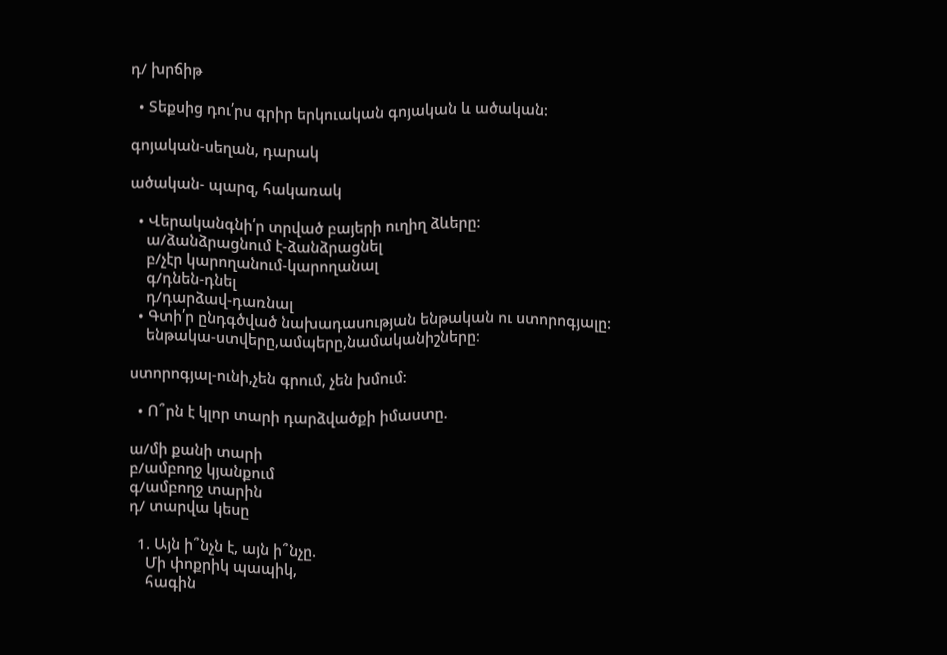դ/ խրճիթ

  • Տեքսից դու՛րս գրիր երկուական գոյական և ածական:

գոյական-սեղան, դարակ

ածական- պարզ, հակառակ

  • Վերականգնի՛ր տրված բայերի ուղիղ ձևերը:
    ա/ձանձրացնում է-ձանձրացնել
    բ/չէր կարողանում-կարողանալ
    գ/դնեն-դնել
    դ/դարձավ-դառնալ
  • Գտի՛ր ընդգծված նախադասության ենթական ու ստորոգյալը:
    ենթակա-ստվերը,ամպերը,նամականիշները։

ստորոգյալ-ունի,չեն գրում, չեն խմում։

  • Ո՞րն է կլոր տարի դարձվածքի իմաստը.

ա/մի քանի տարի
բ/ամբողջ կյանքում
գ/ամբողջ տարին
դ/ տարվա կեսը

  1. Այն ի՞նչն է, այն ի՞նչը.
    Մի փոքրիկ պապիկ,
    հագին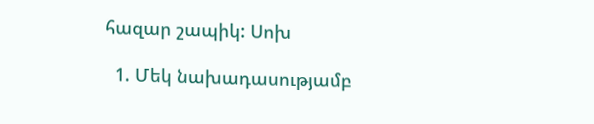հազար շապիկ: Սոխ

  1. Մեկ նախադասությամբ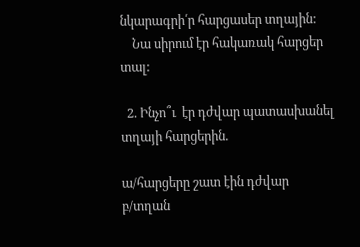նկարագրի՛ր հարցասեր տղային:
    Նա սիրում էր հակառակ հարցեր տալ:

  2. Ինչո՞ւ  էր դժվար պատասխանել տղայի հարցերին.

ա/հարցերը շատ էին դժվար
բ/տղան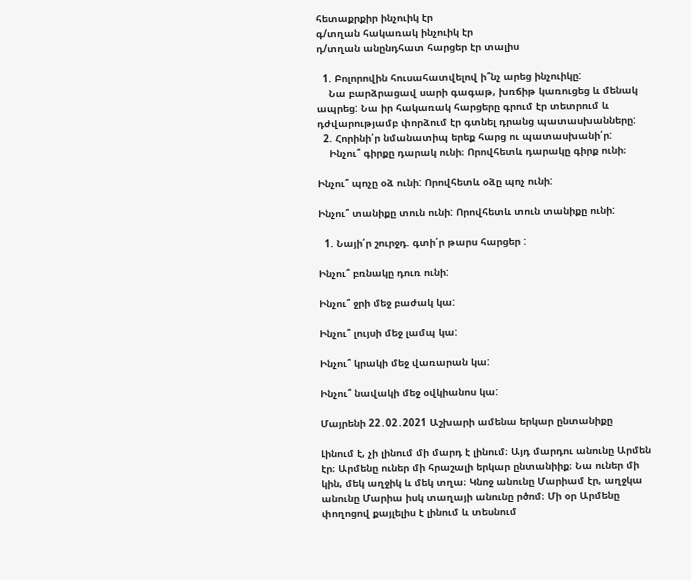հետաքրքիր ինչուիկ էր
գ/տղան հակառակ ինչուիկ էր
դ/տղան անընդհատ հարցեր էր տալիս

  1. Բոլորովին հուսահատվելով ի՞նչ արեց ինչուիկը:
    Նա բարձրացավ սարի գագաթ, խռճիթ կառուցեց և մենակ ապրեց: Նա իր հակառակ հարցերը գրում էր տետրում և դժվարությամբ փորձում էր գտնել դրանց պատասխանները:
  2. Հորինի՛ր նմանատիպ երեք հարց ու պատասխանի՛ր:
    Ինչու՞ գիրքը դարակ ունի։ Որովհետև դարակը գիրք ունի։

Ինչու՞ պոչը օձ ունի: Որովհետև օձը պոչ ունի:

Ինչու՞ տանիքը տուն ունի: Որովհետև տուն տանիքը ունի:

  1. Նայի՛ր շուրջդ. գտի՛ր թարս հարցեր :

Ինչու՞ բռնակը դուռ ունի:

Ինչու՞ ջրի մեջ բաժակ կա:

Ինչու՞ լույսի մեջ լամպ կա:

Ինչու՞ կրակի մեջ վառարան կա:

Ինչու՞ նավակի մեջ օվկիանոս կա:

Մայրենի 22․02․2021 Աշխարի ամենա երկար ընտանիքը

Լինում է, չի լինում մի մարդ է լինում։ Այդ մարդու անունը Արմեն էր։ Արմենը ուներ մի հրաշալի երկար ընտանիիք։ Նա ուներ մի կին, մեկ աղջիկ և մեկ տղա։ Կնոջ անունը Մարիամ էր, աղջկա անունը Մարիա իսկ տաղայի անունը րծոմ։ Մի օր Արմենը փողոցով քայլելիս է լինում և տեսնում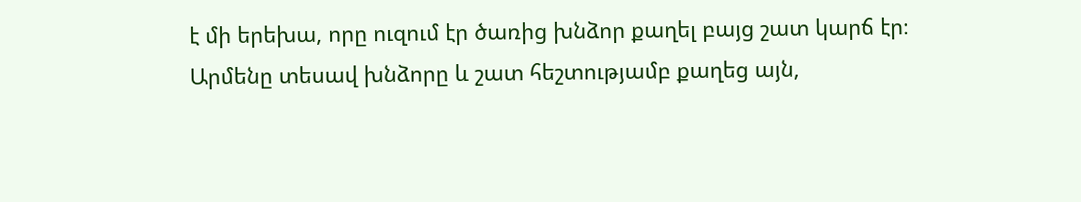է մի երեխա, որը ուզում էր ծառից խնձոր քաղել բայց շատ կարճ էր։ Արմենը տեսավ խնձորը և շատ հեշտությամբ քաղեց այն,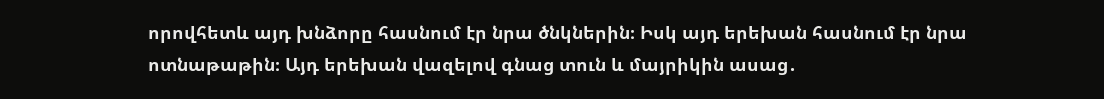որովհետև այդ խնձորը հասնում էր նրա ծնկներին։ Իսկ այդ երեխան հասնում էր նրա ոտնաթաթին։ Այդ երեխան վազելով գնաց տուն և մայրիկին ասաց․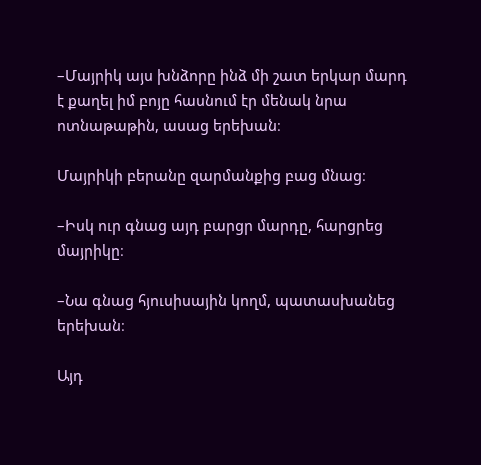–Մայրիկ այս խնձորը ինձ մի շատ երկար մարդ է քաղել իմ բոյը հասնում էր մենակ նրա ոտնաթաթին, ասաց երեխան։

Մայրիկի բերանը զարմանքից բաց մնաց։

–Իսկ ուր գնաց այդ բարցր մարդը, հարցրեց մայրիկը։

–Նա գնաց հյուսիսային կողմ, պատասխանեց երեխան։

Այդ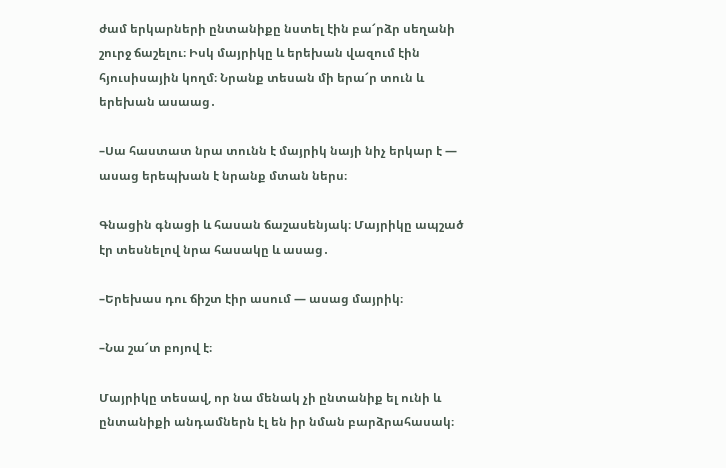ժամ երկարների ընտանիքը նստել էին բա՜րձր սեղանի շուրջ ճաշելու։ Իսկ մայրիկը և երեխան վազում էին հյուսիսային կողմ։ Նրանք տեսան մի երա՜ր տուն և երեխան ասաաց․

–Սա հաստատ նրա տունն է մայրիկ նայի նիչ երկար է — ասաց երեպխան է նրանք մտան ներս։

Գնացին գնացի և հասան ճաշասենյակ։ Մայրիկը ապշած էր տեսնելով նրա հասակը և ասաց․

–Երեխաս դու ճիշտ էիր ասում — ասաց մայրիկ։

–Նա շա՜տ բոյով է։

Մայրիկը տեսավ, որ նա մենակ չի ընտանիք ել ունի և ընտանիքի անդամներն էլ են իր նման բարձրահասակ։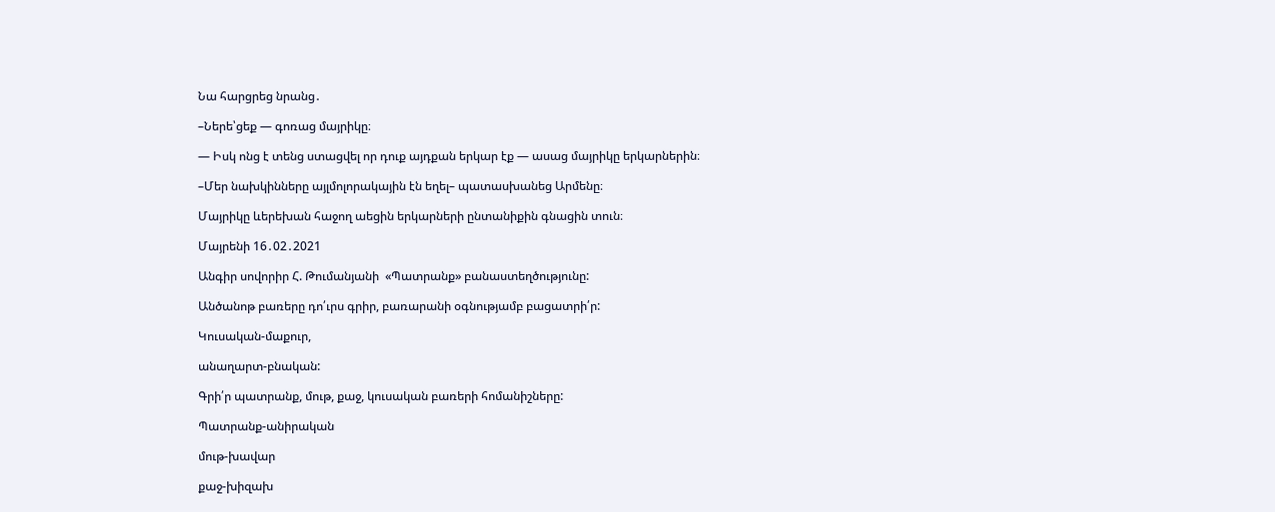Նա հարցրեց նրանց․

–Ներե՝ցեք — գոռաց մայրիկը։

— Իսկ ոնց է տենց ստացվել որ դուք այդքան երկար էք — ասաց մայրիկը երկարներին։

–Մեր նախկինները այլմոլորակային էն եղել– պատասխանեց Արմենը։

Մայրիկը ևերեխան հաջող աեցին երկարների ընտանիքին գնացին տուն։

Մայրենի 16․02․2021

Անգիր սովորիր Հ. Թումանյանի  «Պատրանք» բանաստեղծությունը:

Անծանոթ բառերը դո՛ւրս գրիր, բառարանի օգնությամբ բացատրի՛ր:

Կուսական-մաքուր,

անաղարտ-բնական:

Գրի՛ր պատրանք, մութ, քաջ, կուսական բառերի հոմանիշները:

Պատրանք-անիրական

մութ-խավար

քաջ-խիզախ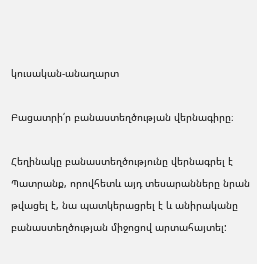կուսական-անաղարտ

Բացատրի՛ր բանաստեղծության վերնագիրը։

Հեղինակը բանաստեղծությունը վերնագրել է Պատրանք, որովհետև այդ տեսարանները նրան թվացել է, նա պատկերացրել է և անիրականը բանաստեղծության միջոցով արտահայտել: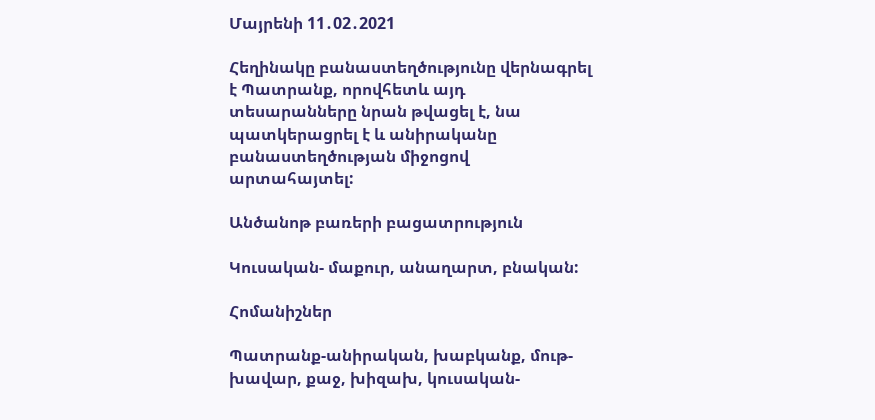Մայրենի 11․02․2021

Հեղինակը բանաստեղծությունը վերնագրել է Պատրանք, որովհետև այդ տեսարանները նրան թվացել է, նա պատկերացրել է և անիրականը բանաստեղծության միջոցով արտահայտել:

Անծանոթ բառերի բացատրություն

Կուսական- մաքուր, անաղարտ, բնական:

Հոմանիշներ

Պատրանք-անիրական, խաբկանք, մութ-խավար, քաջ, խիզախ, կուսական-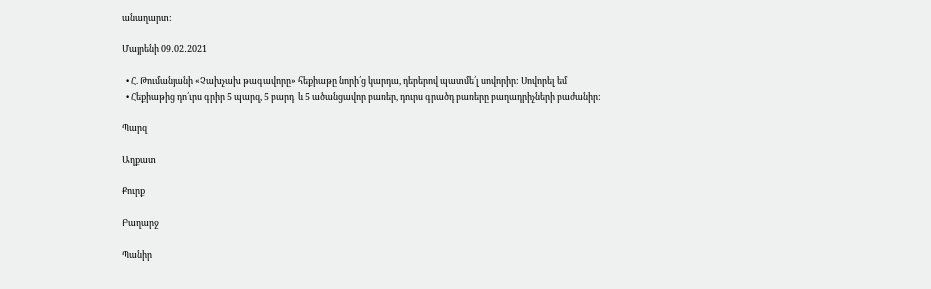անաղարտ:

Մայրենի 09․02․2021

  • Հ. Թումանյանի «Չախչախ թագավորը» հեքիաթը նորի՛ց կարդա, դերերով պատմե՛լ սովորիր: Սովորել եմ
  • Հեքիաթից դո՛ւրս գրիր 5 պարզ, 5 բարդ  և 5 ածանցավոր բառեր, դուրս գրածդ բառերը բաղադրիչների բաժանիր:

Պարզ

Աղքատ

Քուրք

Բաղարջ

Պանիր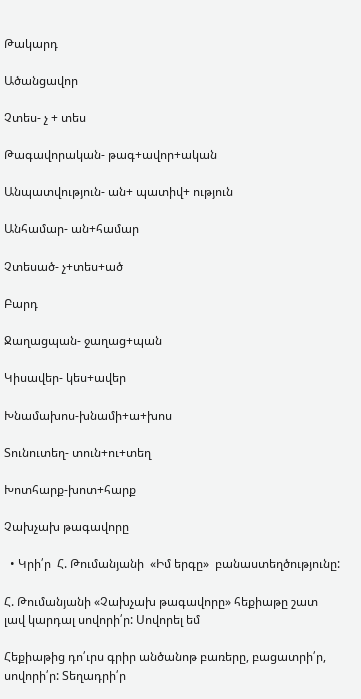Թակարդ

Ածանցավոր

Չտես- չ + տես

Թագավորական- թագ+ավոր+ական

Անպատվություն- ան+ պատիվ+ ություն

Անհամար- ան+համար

Չտեսած- չ+տես+ած

Բարդ

Ջաղացպան- ջաղաց+պան

Կիսավեր- կես+ավեր

Խնամախոս-խնամի+ա+խոս

Տունուտեղ- տուն+ու+տեղ

Խոտհարք-խոտ+հարք

Չախչախ թագավորը

  • Կրի՛ր  Հ. Թումանյանի  «Իմ երգը»  բանաստեղծությունը:

Հ. Թումանյանի «Չախչախ թագավորը» հեքիաթը շատ լավ կարդալ սովորի՛ր: Սովորել եմ

Հեքիաթից դո՛ւրս գրիր անծանոթ բառերը, բացատրի՛ր, սովորի՛ր: Տեղադրի՛ր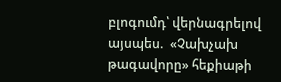բլոգումդ՝ վերնագրելով այսպես.  «Չախչախ թագավորը» հեքիաթի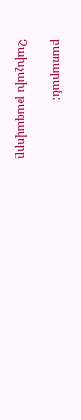բառարան:

Չախչախ թագավորը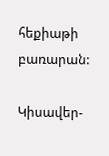հեքիաթի բառարան:

Կիսավեր-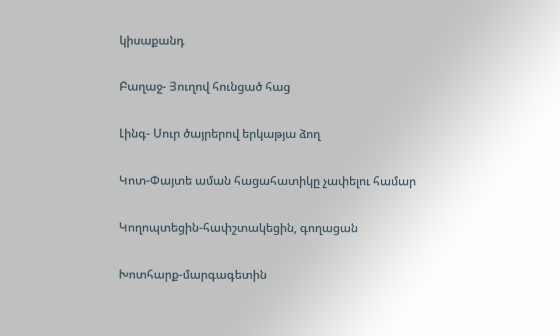կիսաքանդ

Բաղաջ- Յուղով հունցած հաց

Լինգ- Սուր ծայրերով երկաթյա ձող

Կոտ-Փայտե աման հացահատիկը չափելու համար

Կողոպտեցին-հափշտակեցին, գողացան

Խոտհարք-մարգագետին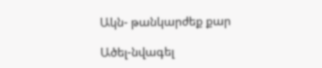Ակն- թանկարժեք քար

Ածել-նվագել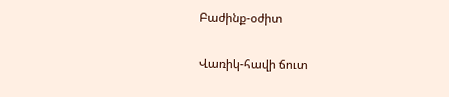Բաժինք-օժիտ

Վառիկ-հավի ճուտ